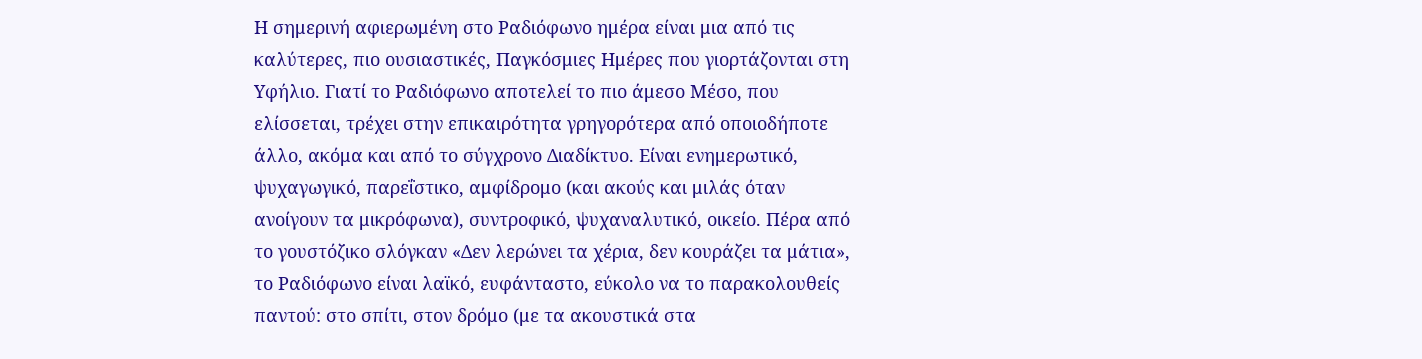Η σημερινή αφιερωμένη στο Ραδιόφωνο ημέρα είναι μια από τις καλύτερες, πιο ουσιαστικές, Παγκόσμιες Ημέρες που γιορτάζονται στη Υφήλιο. Γιατί το Ραδιόφωνο αποτελεί το πιο άμεσο Μέσο, που ελίσσεται, τρέχει στην επικαιρότητα γρηγορότερα από οποιοδήποτε άλλο, ακόμα και από το σύγχρονο Διαδίκτυο. Είναι ενημερωτικό, ψυχαγωγικό, παρεΐστικο, αμφίδρομο (και ακούς και μιλάς όταν ανοίγουν τα μικρόφωνα), συντροφικό, ψυχαναλυτικό, οικείο. Πέρα από το γουστόζικο σλόγκαν «Δεν λερώνει τα χέρια, δεν κουράζει τα μάτια», το Ραδιόφωνο είναι λαϊκό, ευφάνταστο, εύκολο να το παρακολουθείς παντού: στο σπίτι, στον δρόμο (με τα ακουστικά στα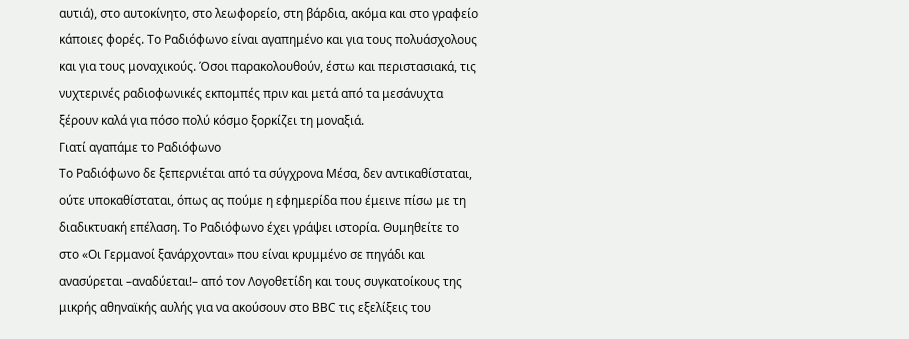αυτιά), στο αυτοκίνητο, στο λεωφορείο, στη βάρδια, ακόμα και στο γραφείο κάποιες φορές. Το Ραδιόφωνο είναι αγαπημένο και για τους πολυάσχολους και για τους μοναχικούς. Όσοι παρακολουθούν, έστω και περιστασιακά, τις νυχτερινές ραδιοφωνικές εκπομπές πριν και μετά από τα μεσάνυχτα ξέρουν καλά για πόσο πολύ κόσμο ξορκίζει τη μοναξιά.
Γιατί αγαπάμε το Ραδιόφωνο
Το Ραδιόφωνο δε ξεπερνιέται από τα σύγχρονα Μέσα, δεν αντικαθίσταται, ούτε υποκαθίσταται, όπως ας πούμε η εφημερίδα που έμεινε πίσω με τη διαδικτυακή επέλαση. Το Ραδιόφωνο έχει γράψει ιστορία. Θυμηθείτε το στο «Οι Γερμανοί ξανάρχονται» που είναι κρυμμένο σε πηγάδι και ανασύρεται –αναδύεται!– από τον Λογοθετίδη και τους συγκατοίκους της μικρής αθηναϊκής αυλής για να ακούσουν στο ΒΒC τις εξελίξεις του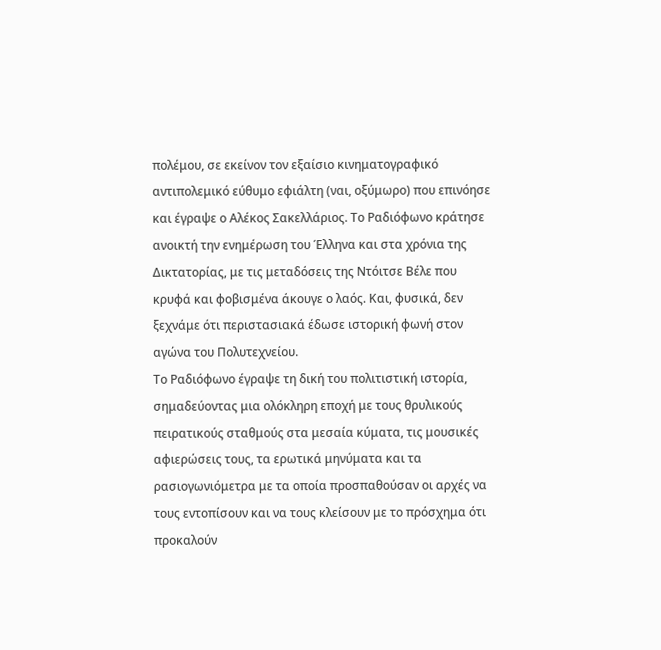πολέμου, σε εκείνον τον εξαίσιο κινηματογραφικό αντιπολεμικό εύθυμο εφιάλτη (ναι, οξύμωρο) που επινόησε και έγραψε ο Αλέκος Σακελλάριος. Το Ραδιόφωνο κράτησε ανοικτή την ενημέρωση του Έλληνα και στα χρόνια της Δικτατορίας, με τις μεταδόσεις της Ντόιτσε Βέλε που κρυφά και φοβισμένα άκουγε ο λαός. Και, φυσικά, δεν ξεχνάμε ότι περιστασιακά έδωσε ιστορική φωνή στον αγώνα του Πολυτεχνείου.
Το Ραδιόφωνο έγραψε τη δική του πολιτιστική ιστορία, σημαδεύοντας μια ολόκληρη εποχή με τους θρυλικούς πειρατικούς σταθμούς στα μεσαία κύματα, τις μουσικές αφιερώσεις τους, τα ερωτικά μηνύματα και τα ρασιογωνιόμετρα με τα οποία προσπαθούσαν οι αρχές να τους εντοπίσουν και να τους κλείσουν με το πρόσχημα ότι προκαλούν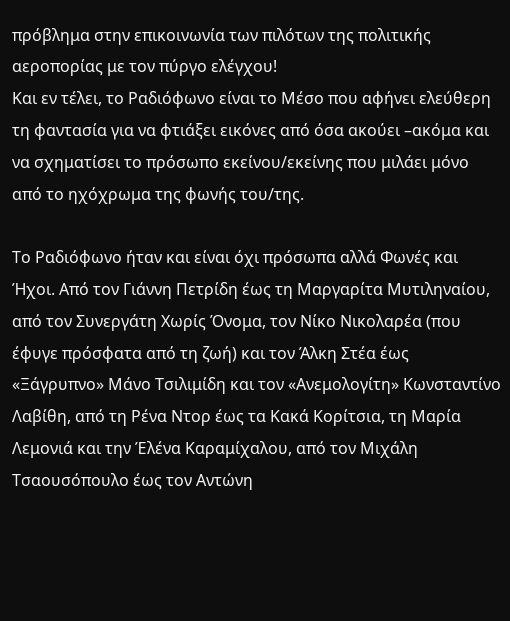πρόβλημα στην επικοινωνία των πιλότων της πολιτικής αεροπορίας με τον πύργο ελέγχου!
Και εν τέλει, το Ραδιόφωνο είναι το Μέσο που αφήνει ελεύθερη τη φαντασία για να φτιάξει εικόνες από όσα ακούει –ακόμα και να σχηματίσει το πρόσωπο εκείνου/εκείνης που μιλάει μόνο από το ηχόχρωμα της φωνής του/της.

Το Ραδιόφωνο ήταν και είναι όχι πρόσωπα αλλά Φωνές και Ήχοι. Από τον Γιάννη Πετρίδη έως τη Μαργαρίτα Μυτιληναίου, από τον Συνεργάτη Χωρίς Όνομα, τον Νίκο Νικολαρέα (που έφυγε πρόσφατα από τη ζωή) και τον Άλκη Στέα έως «Ξάγρυπνο» Μάνο Τσιλιμίδη και τον «Ανεμολογίτη» Κωνσταντίνο Λαβίθη, από τη Ρένα Ντορ έως τα Κακά Κορίτσια, τη Μαρία Λεμονιά και την Έλένα Καραμίχαλου, από τον Μιχάλη Τσαουσόπουλο έως τον Αντώνη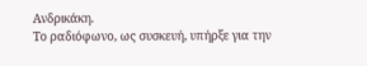Ανδρικάκη.
Το ραδιόφωνο, ως συσκευή, υπήρξε για την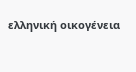ελληνική οικογένεια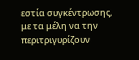εστία συγκέντρωσης, με τα μέλη να την περιτριγυρίζουν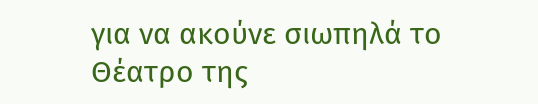για να ακούνε σιωπηλά το Θέατρο της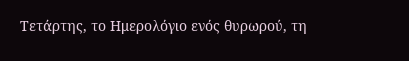Τετάρτης, το Ημερολόγιο ενός θυρωρού, τη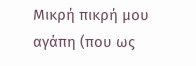Μικρή πικρή μου αγάπη (που ως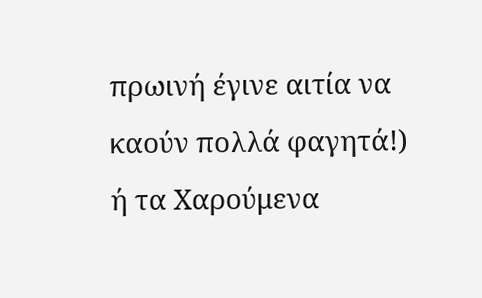πρωινή έγινε αιτία να καούν πολλά φαγητά!) ή τα Χαρούμενα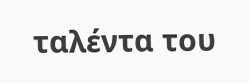ταλέντα του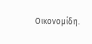Οικονομίδη.